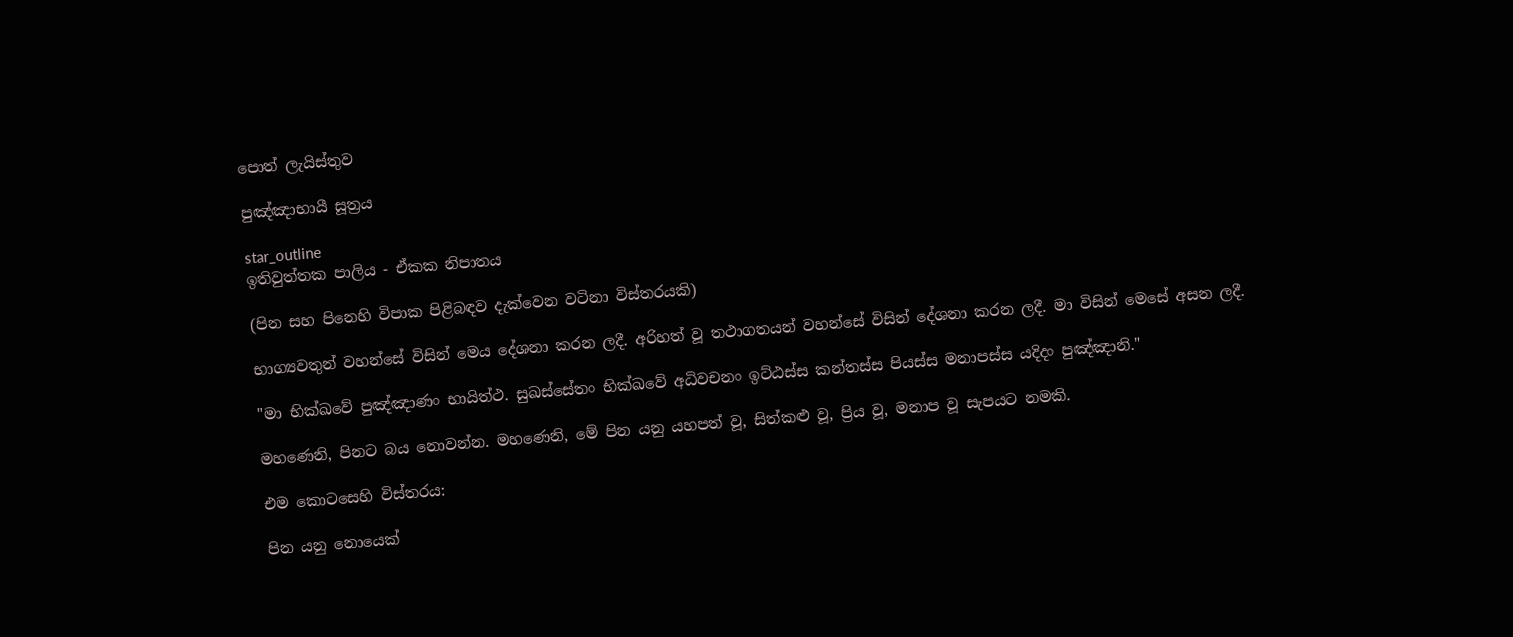පොත් ලැයිස්තුව

පුඤ්ඤාභායී සූත්‍රය

star_outline
ඉතිවුත්තක පාලිය - ඒකක නිපාතය

(පින සහ පිනෙහි විපාක පිළිබඳව දැක්වෙන වටිනා විස්තරයකි)

භාග්‍යවතුන් වහන්සේ විසින් මෙය දේශනා කරන ලදී. අරිහත් වූ තථාගතයන් වහන්සේ විසින් දේශනා කරන ලදී. මා විසින් මෙසේ අසන ලදී.

"මා භික්ඛවේ පුඤ්ඤාණං භායිත්ථ. සුඛස්සේතං භික්ඛවේ අධිවචනං ඉට්ඨස්ස කන්තස්ස පියස්ස මනාපස්ස යදිදං පුඤ්ඤානි."

මහණෙනි, පිනට බය නොවන්න. මහණෙනි, මේ පින යනු යහපත් වූ, සිත්කළු වූ, ප්‍රිය වූ, මනාප වූ සැපයට නමකි.

එම කොටසෙහි විස්තරය:

පින යනු නොයෙක්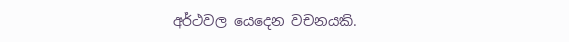අර්ථවල යෙදෙන වචනයකි.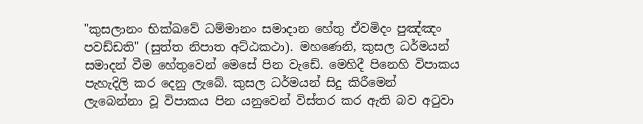"කුසලානං භික්ඛවේ ධම්මානං සමාදාන හේතු ඒවමිදං පුඤ්ඤං පවඩ්ඩති" (සුත්ත නිපාත අට්ඨකථා). මහණෙනි, කුසල ධර්මයන් සමාදන් වීම හේතුවෙන් මෙසේ පින වැඩේ. මෙහිදී පිනෙහි විපාකය පැහැදිලි කර දෙනු ලැබේ. කුසල ධර්මයන් සිදු කිරීමෙන් ලැබෙන්නා වූ විපාකය පින යනුවෙන් විස්තර කර ඇති බව අටුවා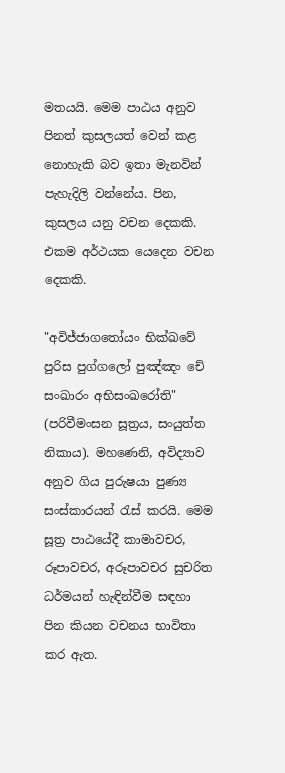මතයයි. මෙම පාඨය අනුව පිනත් කුසලයත් වෙන් කළ නොහැකි බව ඉතා මැනවින් පැහැදිලි වන්නේය. පින, කුසලය යනු වචන දෙකකි. එකම අර්ථයක යෙදෙන වචන දෙකකි.

"අවිජ්ජාගතෝයං භික්ඛවේ පුරිස පුග්ගලෝ පුඤ්ඤං චේ සංඛාරං අභිසංඛරෝති" (පරිවීමංසන සූත්‍රය, සංයුත්ත නිකාය). මහණෙනි, අවිද්‍යාව අනුව ගිය පුරුෂයා පුණ්‍ය සංස්කාරයන් රැස් කරයි. මෙම සූත්‍ර පාඨයේදී කාමාවචර, රූපාවචර, අරූපාවචර සුචරිත ධර්මයන් හැඳින්වීම සඳහා පින කියන වචනය භාවිතා කර ඇත.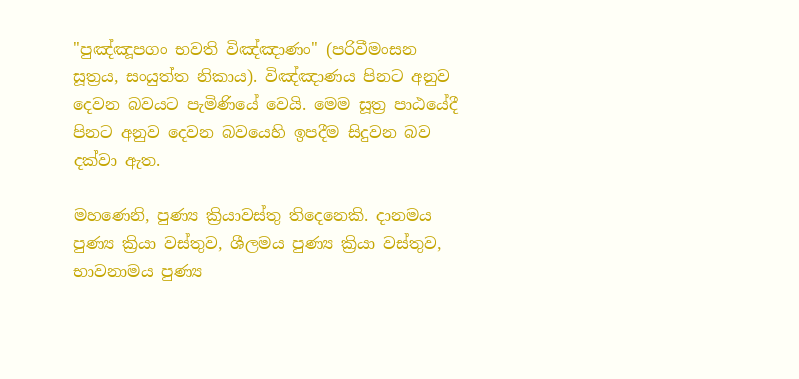"පුඤ්ඤූපගං භවති විඤ්ඤාණං" (පරිවීමංසන සූත්‍රය, සංයුත්ත නිකාය). විඤ්ඤාණය පිනට අනුව දෙවන බවයට පැමිණියේ වෙයි. මෙම සූත්‍ර පාඨයේදී පිනට අනුව දෙවන බවයෙහි ඉපදීම සිදුවන බව දක්වා ඇත.

මහණෙනි, පුණ්‍ය ක්‍රියාවස්තු තිදෙනෙකි. දානමය පුණ්‍ය ක්‍රියා වස්තුව, ශීලමය පුණ්‍ය ක්‍රියා වස්තුව, භාවනාමය පුණ්‍ය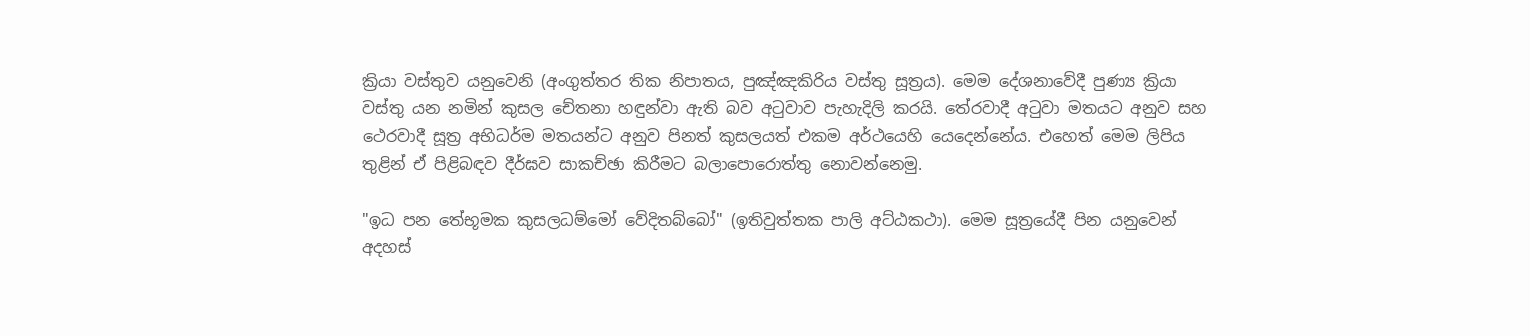ක්‍රියා වස්තුව යනුවෙනි (අංගුත්තර තික නිපාතය, පුඤ්ඤකිරිය වස්තු සූත්‍රය). මෙම දේශනාවේදී පුණ්‍ය ක්‍රියා වස්තු යන නමින් කුසල චේතනා හඳුන්වා ඇති බව අටුවාව පැහැදිලි කරයි. තේරවාදී අටුවා මතයට අනුව සහ ථෙරවාදී සූත්‍ර අභිධර්ම මතයන්ට අනුව පිනත් කුසලයත් එකම අර්ථයෙහි යෙදෙන්නේය. එහෙත් මෙම ලිපිය තුළින් ඒ පිළිබඳව දීර්ඝව සාකච්ඡා කිරීමට බලාපොරොත්තු නොවන්නෙමු.

"ඉධ පන තේභූමක කුසලධම්මෝ වේදිතබ්බෝ" (ඉතිවුත්තක පාලි අට්ඨකථා). මෙම සූත්‍රයේදී පින යනුවෙන් අදහස්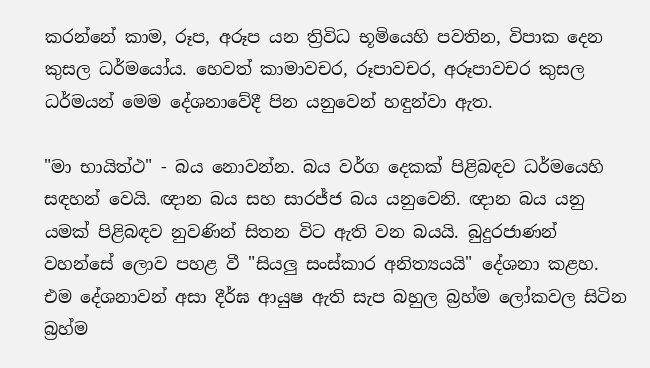කරන්නේ කාම, රූප, අරූප යන ත්‍රිවිධ භූමියෙහි පවතින, විපාක දෙන කුසල ධර්මයෝය. හෙවත් කාමාවචර, රූපාවචර, අරූපාවචර කුසල ධර්මයන් මෙම දේශනාවේදී පින යනුවෙන් හඳුන්වා ඇත.

"මා භායිත්ථ" - බය නොවන්න. බය වර්ග දෙකක් පිළිබඳව ධර්මයෙහි සඳහන් වෙයි. ඥාන බය සහ සාරජ්ජ බය යනුවෙනි. ඥාන බය යනු යමක් පිළිබඳව නුවණින් සිතන විට ඇති වන බයයි. බුදුරජාණන් වහන්සේ ලොව පහළ වී "සියලු සංස්කාර අනිත්‍යයයි" දේශනා කළහ. එම දේශනාවන් අසා දීර්ඝ ආයුෂ ඇති සැප බහුල බ්‍රහ්ම ලෝකවල සිටින බ්‍රහ්ම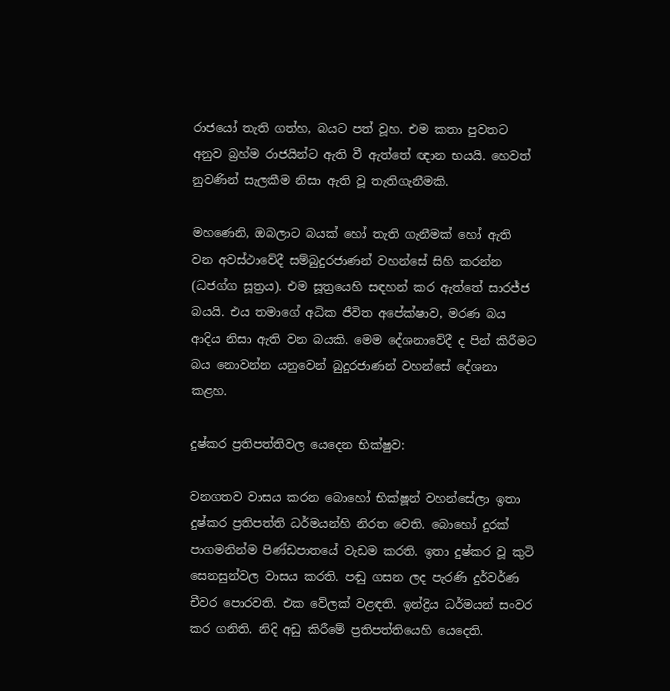රාජයෝ තැති ගත්හ, බයට පත් වූහ. එම කතා පුවතට අනුව බ්‍රහ්ම රාජයින්ට ඇති වී ඇත්තේ ඥාන භයයි. හෙවත් නුවණින් සැලකීම නිසා ඇති වූ තැතිගැනීමකි.

මහණෙනි, ඔබලාට බයක් හෝ තැති ගැනීමක් හෝ ඇති වන අවස්ථාවේදී සම්බුදුරජාණන් වහන්සේ සිහි කරන්න (ධජග්ග සූත්‍රය). එම සූත්‍රයෙහි සඳහන් කර ඇත්තේ සාරජ්ජ බයයි. එය තමාගේ අධික ජීවිත අපේක්ෂාව, මරණ බය ආදිය නිසා ඇති වන බයකි. මෙම දේශනාවේදී ද පින් කිරීමට බය නොවන්න යනුවෙන් බුදුරජාණන් වහන්සේ දේශනා කළහ.

දුෂ්කර ප්‍රතිපත්තිවල යෙදෙන භික්ෂුව:

වනගතව වාසය කරන බොහෝ භික්ෂූන් වහන්සේලා ඉතා දුෂ්කර ප්‍රතිපත්ති ධර්මයන්හි නිරත වෙති. බොහෝ දුරක් පාගමනින්ම පිණ්ඩපාතයේ වැඩම කරති. ඉතා දුෂ්කර වූ කුටි සෙනසුන්වල වාසය කරති. පඬු ගසන ලද පැරණි දුර්වර්ණ චීවර පොරවති. එක වේලක් වළඳති. ඉන්ද්‍රිය ධර්මයන් සංවර කර ගනිති. නිදි අඩු කිරීමේ ප්‍රතිපත්තියෙහි යෙදෙති.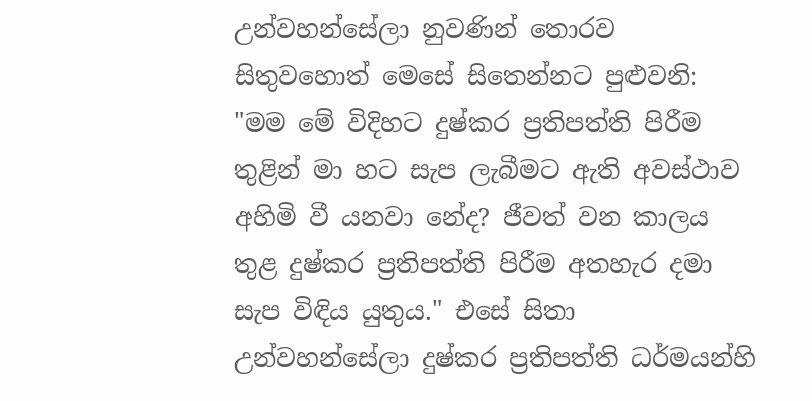උන්වහන්සේලා නුවණින් තොරව සිතුවහොත් මෙසේ සිතෙන්නට පුළුවනි: "මම මේ විදිහට දුෂ්කර ප්‍රතිපත්ති පිරීම තුළින් මා හට සැප ලැබීමට ඇති අවස්ථාව අහිමි වී යනවා නේද? ජීවත් වන කාලය තුළ දුෂ්කර ප්‍රතිපත්ති පිරීම අතහැර දමා සැප විඳිය යුතුය." එසේ සිතා උන්වහන්සේලා දුෂ්කර ප්‍රතිපත්ති ධර්මයන්හි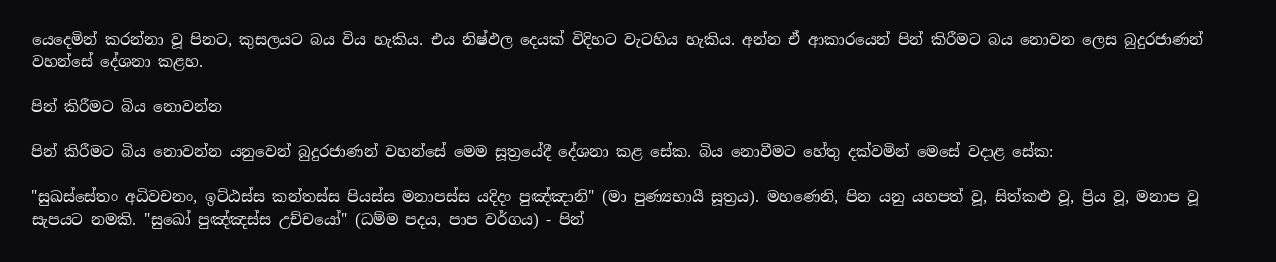යෙදෙමින් කරන්නා වූ පිනට, කුසලයට බය විය හැකිය. එය නිෂ්ඵල දෙයක් විදිහට වැටහිය හැකිය. අන්න ඒ ආකාරයෙන් පින් කිරීමට බය නොවන ලෙස බුදුරජාණන් වහන්සේ දේශනා කළහ.

පින් කිරීමට බිය නොවන්න

පින් කිරීමට බිය නොවන්න යනුවෙන් බුදුරජාණන් වහන්සේ මෙම සූත්‍රයේදී දේශනා කළ සේක. බිය නොවීමට හේතු දක්වමින් මෙසේ වදාළ සේක:

"සුඛස්සේතං අධිවචනං, ඉට්ඨස්ස කන්තස්ස පියස්ස මනාපස්ස යදිදං පුඤ්ඤානි" (මා පුණ්‍යභායී සූත්‍රය). මහණෙනි, පින යනු යහපත් වූ, සිත්කළු වූ, ප්‍රිය වූ, මනාප වූ සැපයට නමකි. "සුඛෝ පුඤ්ඤස්ස උච්චයෝ" (ධම්ම පදය, පාප වර්ගය) - පින්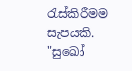රැස්කිරීමම සැපයකි. "සුඛෝ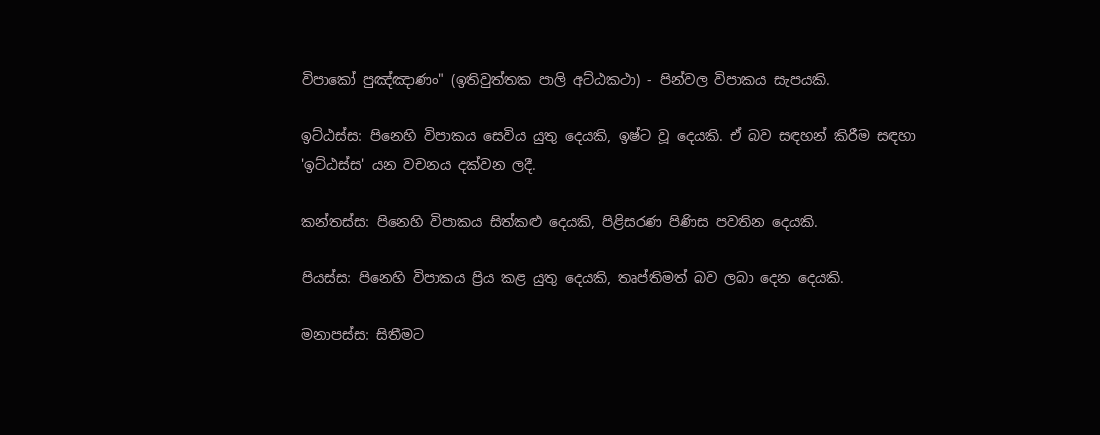විපාකෝ පුඤ්ඤාණං" (ඉතිවුත්තක පාලි අට්ඨකථා) - පින්වල විපාකය සැපයකි.

ඉට්ඨස්ස: පිනෙහි විපාකය සෙවිය යුතු දෙයකි, ඉෂ්ට වූ දෙයකි. ඒ බව සඳහන් කිරීම සඳහා 'ඉට්ඨස්ස' යන වචනය දක්වන ලදී.

කන්තස්ස: පිනෙහි විපාකය සිත්කළු දෙයකි, පිළිසරණ පිණිස පවතින දෙයකි.

පියස්ස: පිනෙහි විපාකය ප්‍රිය කළ යුතු දෙයකි, තෘප්තිමත් බව ලබා දෙන දෙයකි.

මනාපස්ස: සිතීමට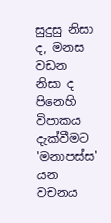සුදුසු නිසා ද, මනස වඩන නිසා ද පිනෙහි විපාකය දැක්වීමට 'මනාපස්ස' යන වචනය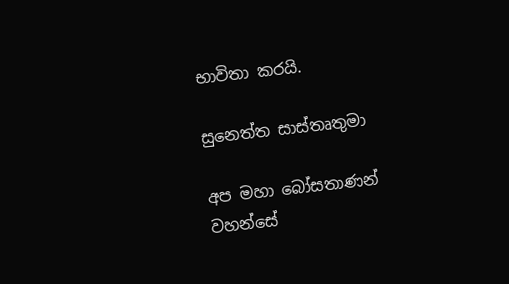භාවිතා කරයි.

සුනෙත්ත සාස්තෘතුමා

අප මහා බෝසතාණන් වහන්සේ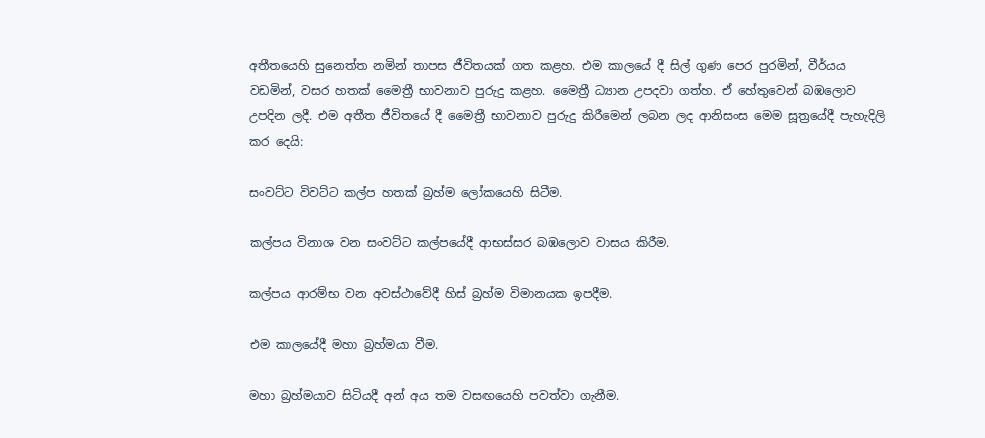අතීතයෙහි සුනෙත්ත නමින් තාපස ජීවිතයක් ගත කළහ. එම කාලයේ දී සිල් ගුණ පෙර පුරමින්, වීර්යය වඩමින්, වසර හතක් මෛත්‍රී භාවනාව පුරුදු කළහ. මෛත්‍රී ධ්‍යාන උපදවා ගත්හ. ඒ හේතුවෙන් බඹලොව උපදින ලදී. එම අතීත ජීවිතයේ දී මෛත්‍රී භාවනාව පුරුදු කිරීමෙන් ලබන ලද ආනිසංස මෙම සූත්‍රයේදී පැහැදිලි කර දෙයි:

සංවට්ට විවට්ට කල්ප හතක් බ්‍රහ්ම ලෝකයෙහි සිටීම.

කල්පය විනාශ වන සංවට්ට කල්පයේදී ආභස්සර බඹලොව වාසය කිරීම.

කල්පය ආරම්භ වන අවස්ථාවේදී හිස් බ්‍රහ්ම විමානයක ඉපදීම.

එම කාලයේදී මහා බ්‍රහ්මයා වීම.

මහා බ්‍රහ්මයාව සිටියදී අන් අය තම වසඟයෙහි පවත්වා ගැනීම.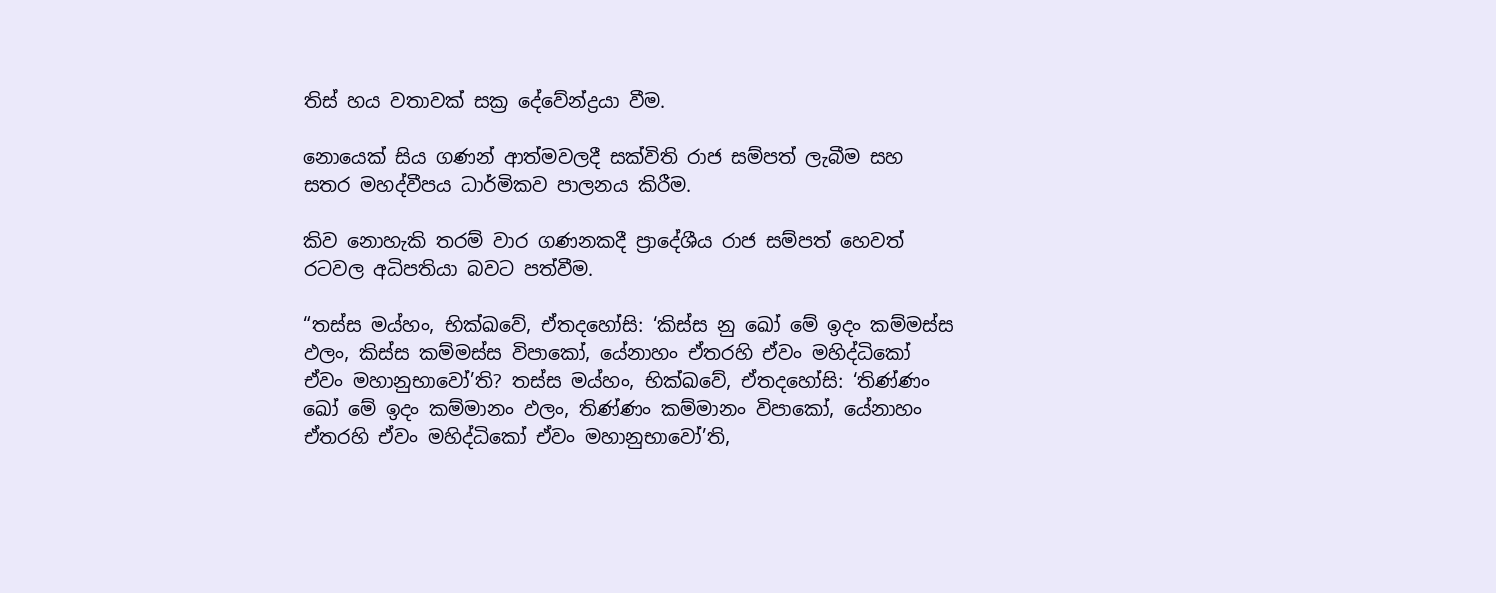තිස් හය වතාවක් සක්‍ර දේවේන්ද්‍රයා වීම.

නොයෙක් සිය ගණන් ආත්මවලදී සක්විති රාජ සම්පත් ලැබීම සහ සතර මහද්වීපය ධාර්මිකව පාලනය කිරීම.

කිව නොහැකි තරම් වාර ගණනකදී ප්‍රාදේශීය රාජ සම්පත් හෙවත් රටවල අධිපතියා බවට පත්වීම.

“තස්ස මය්හං, භික්ඛවේ, ඒතදහෝසි: ‘කිස්ස නු ඛෝ මේ ඉදං කම්මස්ස ඵලං, කිස්ස කම්මස්ස විපාකෝ, යේනාහං ඒතරහි ඒවං මහිද්ධිකෝ ඒවං මහානුභාවෝ’ති? තස්ස මය්හං, භික්ඛවේ, ඒතදහෝසි: ‘තිණ්ණං ඛෝ මේ ඉදං කම්මානං ඵලං, තිණ්ණං කම්මානං විපාකෝ, යේනාහං ඒතරහි ඒවං මහිද්ධිකෝ ඒවං මහානුභාවෝ’ති,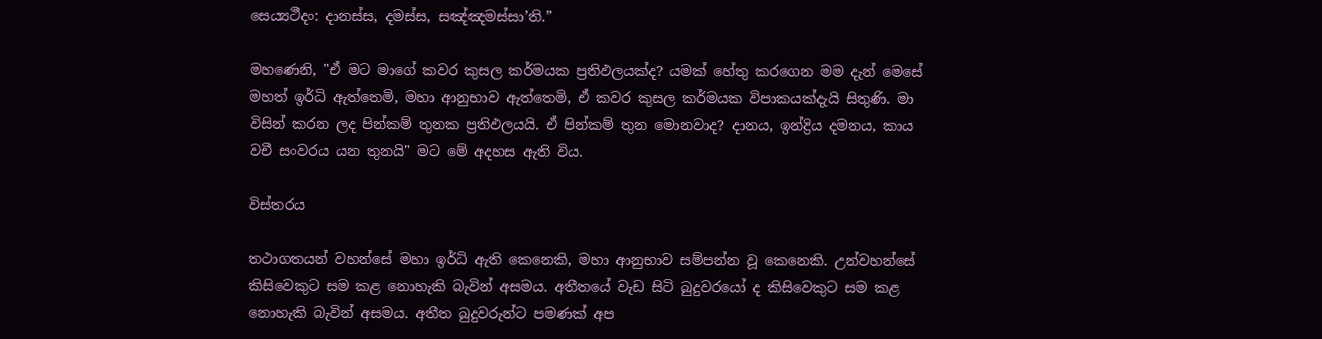සෙය්‍යථීදං: දානස්ස, දමස්ස, සඤ්ඤමස්සා’ති.”

මහණෙනි, "ඒ මට මාගේ කවර කුසල කර්මයක ප්‍රතිඵලයක්ද? යමක් හේතු කරගෙන මම දැන් මෙසේ මහත් ඉර්ධි ඇත්තෙමි, මහා ආනුභාව ඇත්තෙමි, ඒ කවර කුසල කර්මයක විපාකයක්දැයි සිතුණි. මා විසින් කරන ලද පින්කම් තුනක ප්‍රතිඵලයයි. ඒ පින්කම් තුන මොනවාද? දානය, ඉන්ද්‍රිය දමනය, කාය වචී සංවරය යන තුනයි" මට මේ අදහස ඇති විය.

විස්තරය

තථාගතයන් වහන්සේ මහා ඉර්ධි ඇති කෙනෙකි, මහා ආනුභාව සම්පන්න වූ කෙනෙකි. උන්වහන්සේ කිසිවෙකුට සම කළ නොහැකි බැවින් අසමය. අතීතයේ වැඩ සිටි බුදුවරයෝ ද කිසිවෙකුට සම කළ නොහැකි බැවින් අසමය. අතීත බුදුවරුන්ට පමණක් අප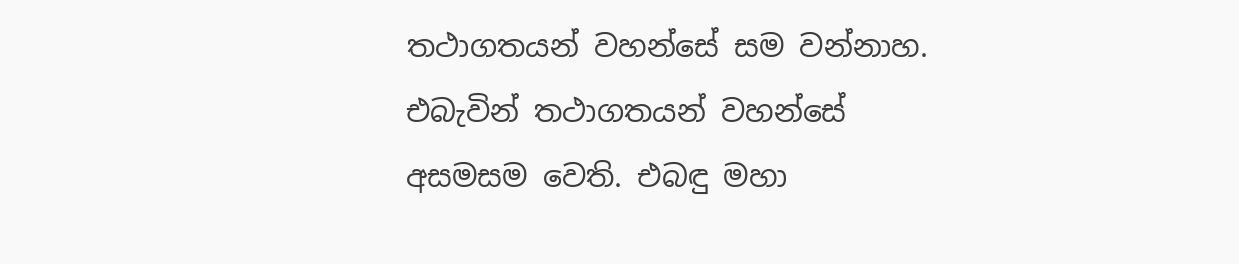තථාගතයන් වහන්සේ සම වන්නාහ. එබැවින් තථාගතයන් වහන්සේ අසමසම වෙති. එබඳු මහා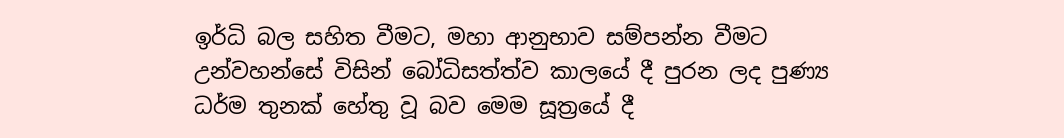ඉර්ධි බල සහිත වීමට, මහා ආනුභාව සම්පන්න වීමට උන්වහන්සේ විසින් බෝධිසත්ත්ව කාලයේ දී පුරන ලද පුණ්‍ය ධර්ම තුනක් හේතු වූ බව මෙම සූත්‍රයේ දී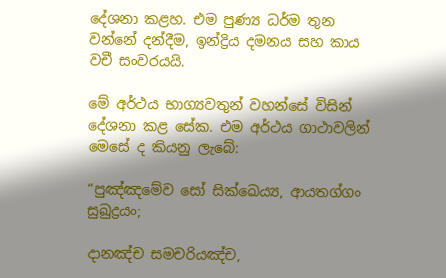දේශනා කළහ. එම පුණ්‍ය ධර්ම තුන වන්නේ දන්දීම, ඉන්ද්‍රිය දමනය සහ කාය වචී සංවරයයි.

මේ අර්ථය භාග්‍යවතුන් වහන්සේ විසින් දේශනා කළ සේක. එම අර්ථය ගාථාවලින් මෙසේ ද කියනු ලැබේ:

“පුඤ්ඤමේව සෝ සික්ඛෙය්‍ය, ආයතග්ගං සුඛුද්‍රයං;

දානඤ්ච සමචරියඤ්ච,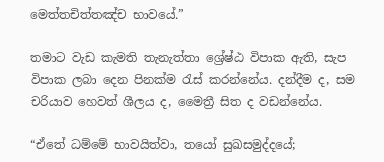මෙත්තචිත්තඤ්ච භාවයේ.”

තමාට වැඩ කැමති තැනැත්තා ශ්‍රේෂ්ඨ විපාක ඇති, සැප විපාක ලබා දෙන පිනක්ම රැස් කරන්නේය. දන්දීම ද, සම චරියාව හෙවත් ශීලය ද, මෛත්‍රී සිත ද වඩන්නේය.

“ඒතේ ධම්මේ භාවයිත්වා, තයෝ සුඛසමුද්දයේ;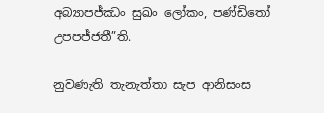අබ්‍යාපජ්ඣං සුඛං ලෝකං, පණ්ඩිතෝ උපපජ්ජතී”ති.

නුවණැති තැනැත්තා සැප ආනිසංස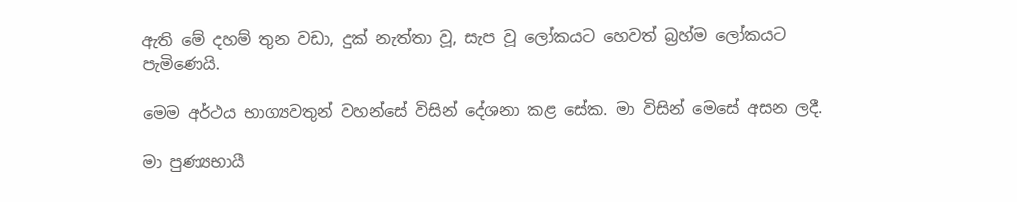ඇති මේ දහම් තුන වඩා, දුක් නැත්තා වූ, සැප වූ ලෝකයට හෙවත් බ්‍රහ්ම ලෝකයට පැමිණෙයි.

මෙම අර්ථය භාග්‍යවතුන් වහන්සේ විසින් දේශනා කළ සේක. මා විසින් මෙසේ අසන ලදී.

මා පුණ්‍යභායී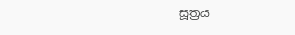සූත්‍රය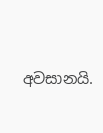අවසානයි.